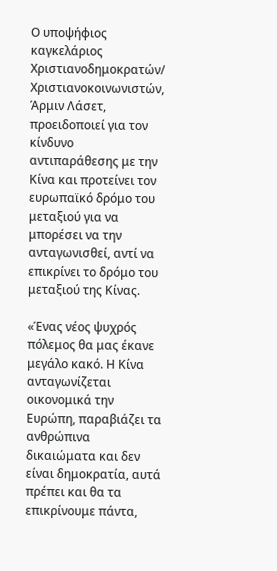Ο υποψήφιος καγκελάριος Χριστιανοδημοκρατών/ Χριστιανοκοινωνιστών, Άρμιν Λάσετ, προειδοποιεί για τον κίνδυνο αντιπαράθεσης με την Κίνα και προτείνει τον ευρωπαϊκό δρόμο του μεταξιού για να μπορέσει να την ανταγωνισθεί, αντί να επικρίνει το δρόμο του μεταξιού της Κίνας.

«Ένας νέος ψυχρός πόλεμος θα μας έκανε μεγάλο κακό. Η Κίνα ανταγωνίζεται οικονομικά την Ευρώπη, παραβιάζει τα ανθρώπινα δικαιώματα και δεν είναι δημοκρατία, αυτά πρέπει και θα τα επικρίνουμε πάντα,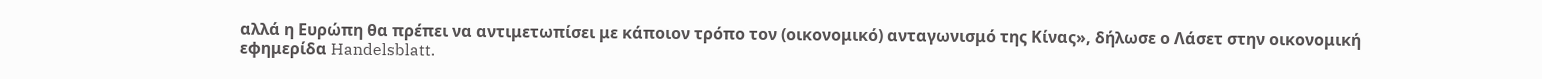αλλά η Ευρώπη θα πρέπει να αντιμετωπίσει με κάποιον τρόπο τον (οικονομικό) ανταγωνισμό της Κίνας», δήλωσε ο Λάσετ στην οικονομική εφημερίδα Handelsblatt.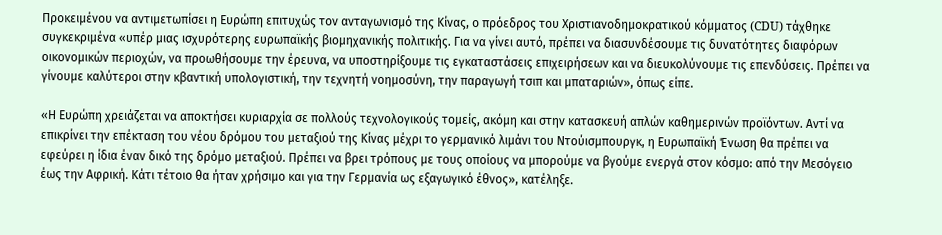Προκειμένου να αντιμετωπίσει η Ευρώπη επιτυχώς τον ανταγωνισμό της Κίνας, ο πρόεδρος του Χριστιανοδημοκρατικού κόμματος (CDU) τάχθηκε συγκεκριμένα «υπέρ μιας ισχυρότερης ευρωπαϊκής βιομηχανικής πολιτικής. Για να γίνει αυτό, πρέπει να διασυνδέσουμε τις δυνατότητες διαφόρων οικονομικών περιοχών, να προωθήσουμε την έρευνα, να υποστηρίξουμε τις εγκαταστάσεις επιχειρήσεων και να διευκολύνουμε τις επενδύσεις. Πρέπει να γίνουμε καλύτεροι στην κβαντική υπολογιστική, την τεχνητή νοημοσύνη, την παραγωγή τσιπ και μπαταριών», όπως είπε.

«Η Ευρώπη χρειάζεται να αποκτήσει κυριαρχία σε πολλούς τεχνολογικούς τομείς, ακόμη και στην κατασκευή απλών καθημερινών προϊόντων. Αντί να επικρίνει την επέκταση του νέου δρόμου του μεταξιού της Κίνας μέχρι το γερμανικό λιμάνι του Ντούισμπουργκ, η Ευρωπαϊκή Ένωση θα πρέπει να εφεύρει η ίδια έναν δικό της δρόμο μεταξιού. Πρέπει να βρει τρόπους με τους οποίους να μπορούμε να βγούμε ενεργά στον κόσμο: από την Μεσόγειο έως την Αφρική. Κάτι τέτοιο θα ήταν χρήσιμο και για την Γερμανία ως εξαγωγικό έθνος», κατέληξε.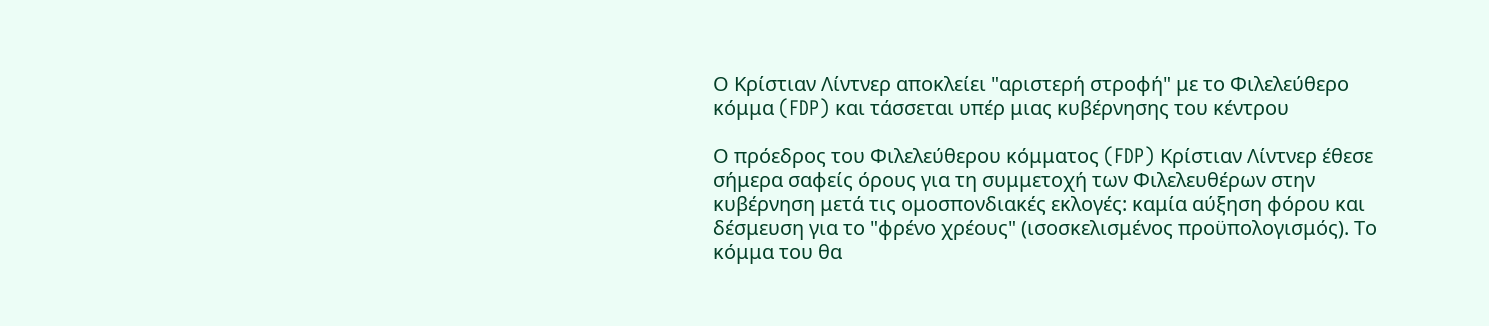Ο Κρίστιαν Λίντνερ αποκλείει "αριστερή στροφή" με το Φιλελεύθερο κόμμα (FDP) και τάσσεται υπέρ μιας κυβέρνησης του κέντρου

Ο πρόεδρος του Φιλελεύθερου κόμματος (FDP) Κρίστιαν Λίντνερ έθεσε σήμερα σαφείς όρους για τη συμμετοχή των Φιλελευθέρων στην κυβέρνηση μετά τις ομοσπονδιακές εκλογές: καμία αύξηση φόρου και δέσμευση για το "φρένο χρέους" (ισοσκελισμένος προϋπολογισμός). Το κόμμα του θα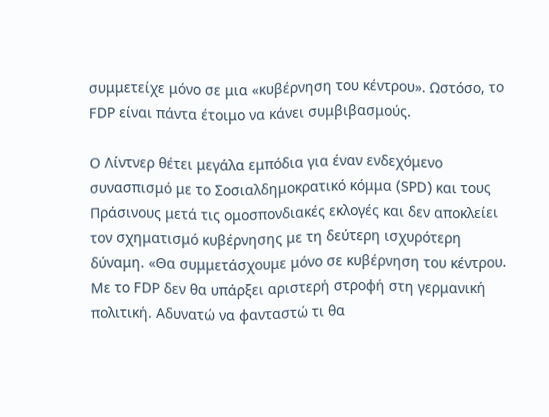συμμετείχε μόνο σε μια «κυβέρνηση του κέντρου». Ωστόσο, το FDP είναι πάντα έτοιμο να κάνει συμβιβασμούς.

Ο Λίντνερ θέτει μεγάλα εμπόδια για έναν ενδεχόμενο συνασπισμό με το Σοσιαλδημοκρατικό κόμμα (SPD) και τους Πράσινους μετά τις ομοσπονδιακές εκλογές και δεν αποκλείει τον σχηματισμό κυβέρνησης με τη δεύτερη ισχυρότερη δύναμη. «Θα συμμετάσχουμε μόνο σε κυβέρνηση του κέντρου. Με το FDP δεν θα υπάρξει αριστερή στροφή στη γερμανική πολιτική. Αδυνατώ να φανταστώ τι θα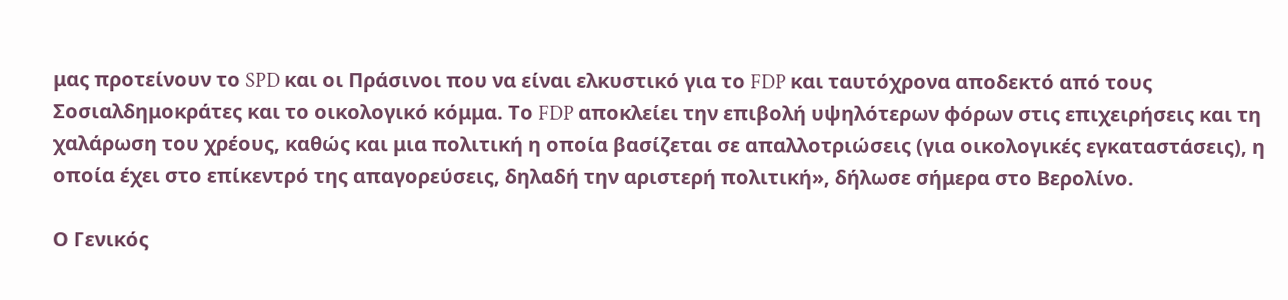μας προτείνουν το SPD και οι Πράσινοι που να είναι ελκυστικό για το FDP και ταυτόχρονα αποδεκτό από τους Σοσιαλδημοκράτες και το οικολογικό κόμμα. Το FDP αποκλείει την επιβολή υψηλότερων φόρων στις επιχειρήσεις και τη χαλάρωση του χρέους, καθώς και μια πολιτική η οποία βασίζεται σε απαλλοτριώσεις (για οικολογικές εγκαταστάσεις), η οποία έχει στο επίκεντρό της απαγορεύσεις, δηλαδή την αριστερή πολιτική», δήλωσε σήμερα στο Βερολίνο.

Ο Γενικός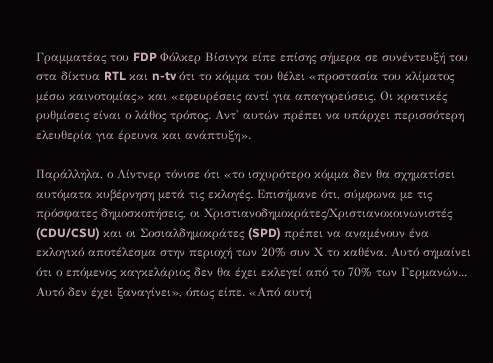Γραμματέας του FDP Φόλκερ Βίσινγκ είπε επίσης σήμερα σε συνέντευξή του στα δίκτυα RTL και n-tv ότι το κόμμα του θέλει «προστασία του κλίματος μέσω καινοτομίας» και «εφευρέσεις αντί για απαγορεύσεις. Οι κρατικές ρυθμίσεις είναι ο λάθος τρόπος. Αντ' αυτών πρέπει να υπάρχει περισσότερη ελευθερία για έρευνα και ανάπτυξη».

Παράλληλα, ο Λίντνερ τόνισε ότι «το ισχυρότερο κόμμα δεν θα σχηματίσει αυτόματα κυβέρνηση μετά τις εκλογές. Επισήμανε ότι, σύμφωνα με τις πρόσφατες δημοσκοπήσεις, οι Χριστιανοδημοκράτες/Χριστιανοκοινωνιστές (CDU/CSU) και οι Σοσιαλδημοκράτες (SPD) πρέπει να αναμένουν ένα εκλογικό αποτέλεσμα στην περιοχή των 20% συν Χ το καθένα. Αυτό σημαίνει ότι ο επόμενος καγκελάριος δεν θα έχει εκλεγεί από το 70% των Γερμανών... Αυτό δεν έχει ξαναγίνει», όπως είπε. «Από αυτή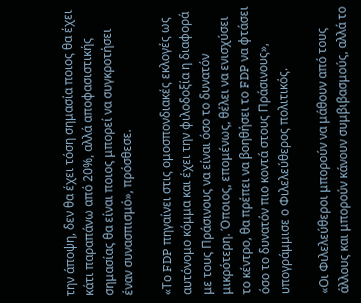την άποψη, δεν θα έχει τόση σημασία ποιος θα έχει κάτι παραπάνω από 20%, αλλά αποφασιστικής σημασίας θα είναι ποιος μπορεί να συγκροτήσει έναν συνασπισμό», πρόσθεσε.

«Το FDP πηγαίνει στις ομοσπονδιακές εκλογές ως αυτόνομο κόμμα και έχει την φιλοδοξία η διαφορά με τους Πράσινους να είναι όσο το δυνατόν μικρότερη. Όποιος, επομένως, θέλει να ενισχύσει το κέντρο, θα πρέπει να βοηθήσει το FDP να φτάσει όσο το δυνατόν πιο κοντά στους Πράσινους», υπογράμμισε ο Φιλελεύθερος πολιτικός.

«Οι Φιλελεύθεροι μπορούν να μάθουν από τους άλλους και μπορούν κάνουν συμβιβασμούς, αλλά το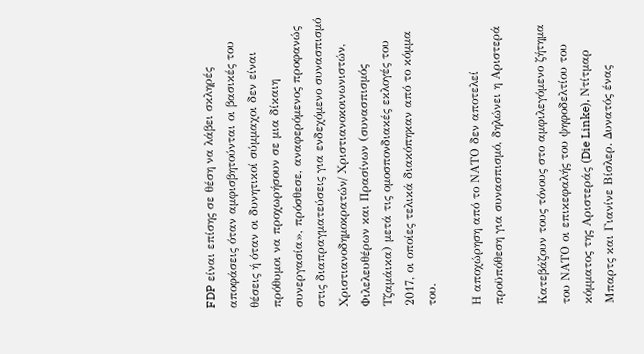FDP είναι επίσης σε θέση να λάβει σκληρές αποφάσεις όταν αμφισβητούνται οι βασικές του θέσεις ή όταν οι δυνητικοί σύμμαχοι δεν είναι πρόθυμοι να προχωρήσουν σε μια δίκαιη συνεργασία», πρόσθεσε, αναφερόμενος προφανώς στις διαπραγματεύσεις για ενδεχόμενο συνασπισμό Χριστιανοδημοκρατών/ Χριστιανοκοινωνιστών, Φιλελευθέρων και Πρασίνων (συνασπισμός Τζαμάικα) μετά τις ομοσπονδιακές εκλογές του 2017, οι οποίες τελικά διακόπηκαν από το κόμμα του.

Η αποχώρηση από το ΝΑΤΟ δεν αποτελεί προϋπόθεση για συνασπισμό, δηλώνει η Αριστερά

Κατεβάζουν τους τόνους στο αμφιλεγόμενο ζήτημα του ΝΑΤΟ οι επικεφαλής του ψηφοδελτίου του κόμματος της Αριστεράς (Die Linke), Ντίτμαρ Μπαρτς και Γιανίνε Βίσλερ. Δυνατός ένας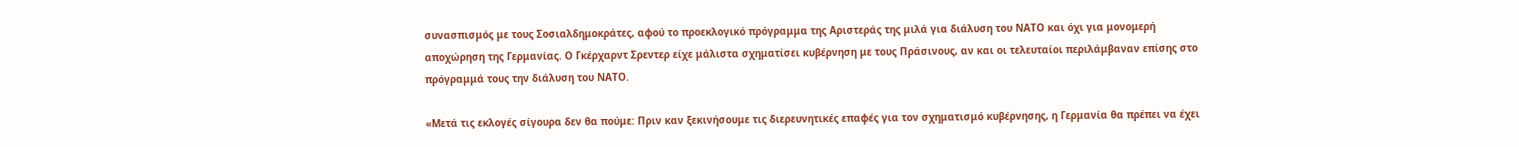συνασπισμός με τους Σοσιαλδημοκράτες, αφού το προεκλογικό πρόγραμμα της Αριστεράς της μιλά για διάλυση του ΝΑΤΟ και όχι για μονομερή αποχώρηση της Γερμανίας. Ο Γκέρχαρντ Σρεντερ είχε μάλιστα σχηματίσει κυβέρνηση με τους Πράσινους, αν και οι τελευταίοι περιλάμβαναν επίσης στο πρόγραμμά τους την διάλυση του ΝΑΤΟ.

«Μετά τις εκλογές σίγουρα δεν θα πούμε: Πριν καν ξεκινήσουμε τις διερευνητικές επαφές για τον σχηματισμό κυβέρνησης, η Γερμανία θα πρέπει να έχει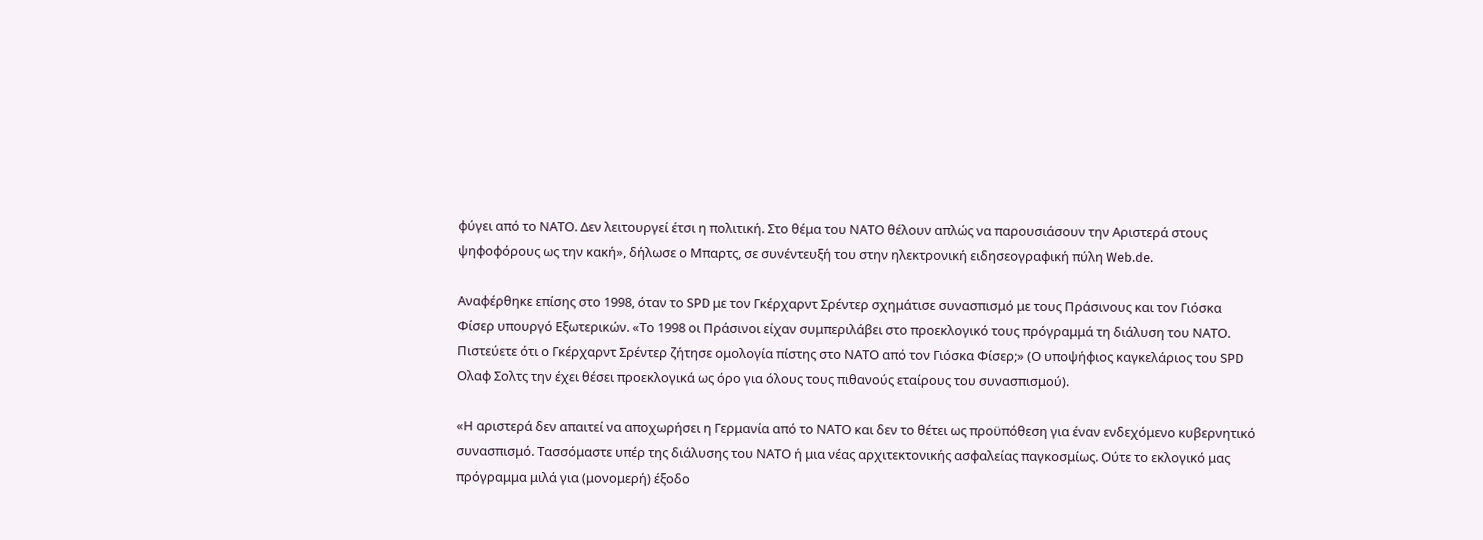φύγει από το ΝΑΤΟ. Δεν λειτουργεί έτσι η πολιτική. Στο θέμα του ΝΑΤΟ θέλουν απλώς να παρουσιάσουν την Αριστερά στους ψηφοφόρους ως την κακή», δήλωσε ο Μπαρτς, σε συνέντευξή του στην ηλεκτρονική ειδησεογραφική πύλη Web.de.

Αναφέρθηκε επίσης στο 1998, όταν το SPD με τον Γκέρχαρντ Σρέντερ σχημάτισε συνασπισμό με τους Πράσινους και τον Γιόσκα Φίσερ υπουργό Εξωτερικών. «Το 1998 οι Πράσινοι είχαν συμπεριλάβει στο προεκλογικό τους πρόγραμμά τη διάλυση του ΝΑΤΟ. Πιστεύετε ότι ο Γκέρχαρντ Σρέντερ ζήτησε ομολογία πίστης στο ΝΑΤΟ από τον Γιόσκα Φίσερ;» (Ο υποψήφιος καγκελάριος του SPD Oλαφ Σολτς την έχει θέσει προεκλογικά ως όρο για όλους τους πιθανούς εταίρους του συνασπισμού).

«Η αριστερά δεν απαιτεί να αποχωρήσει η Γερμανία από το ΝΑΤΟ και δεν το θέτει ως προϋπόθεση για έναν ενδεχόμενο κυβερνητικό συνασπισμό. Τασσόμαστε υπέρ της διάλυσης του ΝΑΤΟ ή μια νέας αρχιτεκτονικής ασφαλείας παγκοσμίως. Ούτε το εκλογικό μας πρόγραμμα μιλά για (μονομερή) έξοδο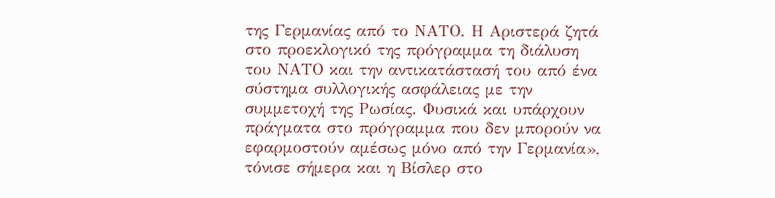της Γερμανίας από το ΝΑΤΟ. Η Αριστερά ζητά στο προεκλογικό της πρόγραμμα τη διάλυση του ΝΑΤΟ και την αντικατάστασή του από ένα σύστημα συλλογικής ασφάλειας με την συμμετοχή της Ρωσίας. Φυσικά και υπάρχουν πράγματα στο πρόγραμμα που δεν μπορούν να εφαρμοστούν αμέσως μόνο από την Γερμανία», τόνισε σήμερα και η Βίσλερ στο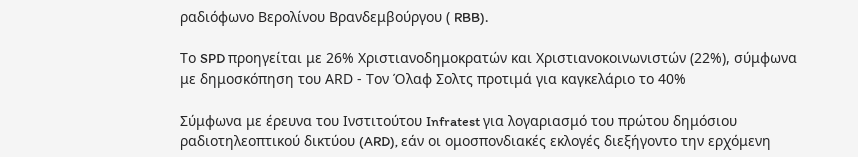ραδιόφωνο Βερολίνου Βρανδεμβούργου ( RBB).

Το SPD προηγείται με 26% Χριστιανοδημοκρατών και Χριστιανοκοινωνιστών (22%), σύμφωνα με δημοσκόπηση του ΑRD - Τον Όλαφ Σολτς προτιμά για καγκελάριο το 40%

Σύμφωνα με έρευνα του Ινστιτούτου Infratest για λογαριασμό του πρώτου δημόσιου ραδιοτηλεοπτικού δικτύου (ARD), εάν οι ομοσπονδιακές εκλογές διεξήγοντο την ερχόμενη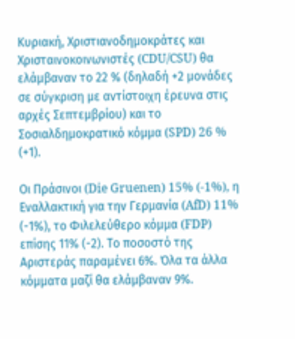Κυριακή, Χριστιανοδημοκράτες και Χρισταινοκοινωνιστές (CDU/CSU) θα ελάμβαναν το 22 % (δηλαδή +2 μονάδες σε σύγκριση με αντίστοιχη έρευνα στις αρχές Σεπτεμβρίου) και το Σοσιαλδημοκρατικό κόμμα (SPD) 26 % (+1).

Οι Πράσινοι (Die Gruenen) 15% (-1%), η Eναλλακτική για την Γερμανία (AfD) 11% (-1%), το Φιλελεύθερο κόμμα (FDP) επίσης 11% (-2). Το ποσοστό της Αριστεράς παραμένει 6%. Όλα τα άλλα κόμματα μαζί θα ελάμβαναν 9%.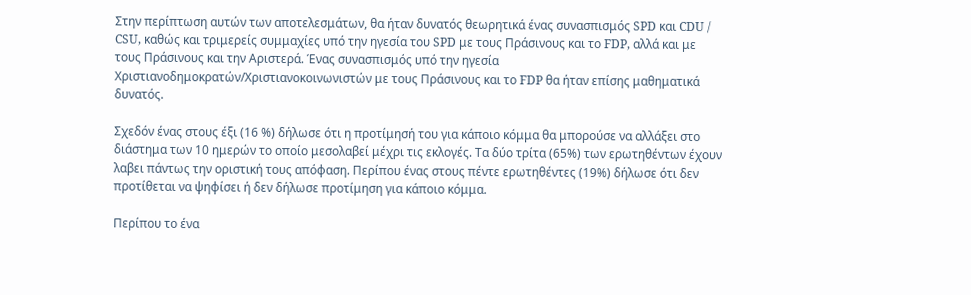Στην περίπτωση αυτών των αποτελεσμάτων, θα ήταν δυνατός θεωρητικά ένας συνασπισμός SPD και CDU / CSU, καθώς και τριμερείς συμμαχίες υπό την ηγεσία του SPD με τους Πράσινους και το FDP, αλλά και με τους Πράσινους και την Αριστερά. Ένας συνασπισμός υπό την ηγεσία Χριστιανοδημοκρατών/Χριστιανοκοινωνιστών με τους Πράσινους και το FDP θα ήταν επίσης μαθηματικά δυνατός.

Σχεδόν ένας στους έξι (16 %) δήλωσε ότι η προτίμησή του για κάποιο κόμμα θα μπορούσε να αλλάξει στο διάστημα των 10 ημερών το οποίο μεσολαβεί μέχρι τις εκλογές. Τα δύο τρίτα (65%) των ερωτηθέντων έχουν λαβει πάντως την οριστική τους απόφαση. Περίπου ένας στους πέντε ερωτηθέντες (19%) δήλωσε ότι δεν προτίθεται να ψηφίσει ή δεν δήλωσε προτίμηση για κάποιο κόμμα.

Περίπου το ένα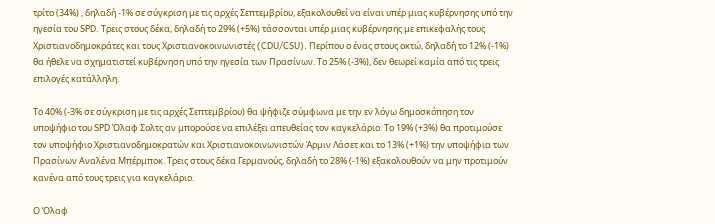τρίτο (34%) , δηλαδή -1% σε σύγκριση με τις αρχές Σεπτεμβρίου, εξακολουθεί να είναι υπέρ μιας κυβέρνησης υπό την ηγεσία του SPD. Τρεις στους δέκα, δηλαδή το 29% (+5%) τάσσονται υπέρ μιας κυβέρνησης με επικεφαλής τους Χριστιανοδημοκράτες και τους Χριστιανοκοινωνιστές (CDU/CSU). Περίπου ο ένας στους οκτώ, δηλαδή το 12% (-1%) θα ήθελε να σχηματιστεί κυβέρνηση υπό την ηγεσία των Πρασίνων. Το 25% (-3%), δεν θεωρεί καμία από τις τρεις επιλογές κατάλληλη.

Το 40% (-3% σε σύγκριση με τις αρχές Σεπτεμβρίου) θα ψήφιζε σύμφωνα με την εν λόγω δημοσκόπηση τον υποψήφιο του SPD Όλαφ Σολτς αν μπορούσε να επιλέξει απευθείας τον καγκελάριο. Το 19% (+3%) θα προτιμούσε τον υποψήφιο Χριστιανοδημοκρατών και Χριστιανοκοινωνιστών Άρμιν Λάσετ και το 13% (+1%) την υποψήφια των Πρασίνων Αναλένα Μπέρμποκ. Τρεις στους δέκα Γερμανούς, δηλαδή το 28% (-1%) εξακολουθούν να μην προτιμούν κανένα από τους τρεις για καγκελάριο.

Ο Όλαφ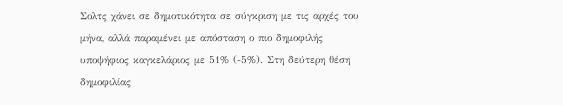Σολτς χάνει σε δημοτικότητα σε σύγκριση με τις αρχές του μήνα, αλλά παραμένει με απόσταση ο πιο δημοφιλής υποψήφιος καγκελάριος με 51% (-5%). Στη δεύτερη θέση δημοφιλίας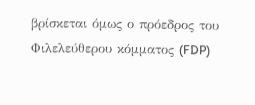βρίσκεται όμως ο πρόεδρος του Φιλελεύθερου κόμματος (FDP)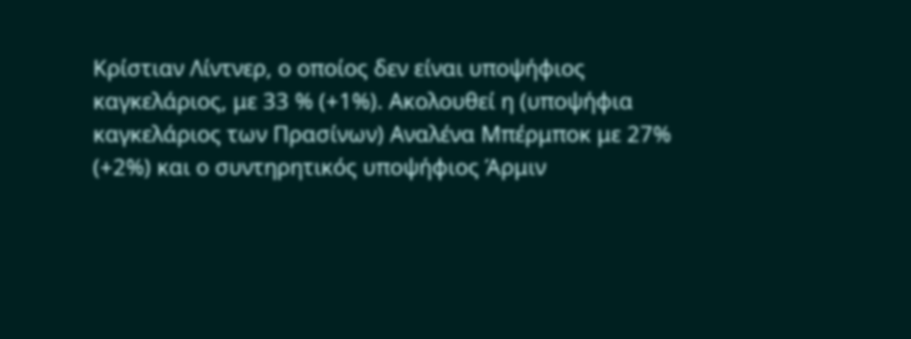Κρίστιαν Λίντνερ, ο οποίος δεν είναι υποψήφιος καγκελάριος, με 33 % (+1%). Ακολουθεί η (υποψήφια καγκελάριος των Πρασίνων) Αναλένα Μπέρμποκ με 27% (+2%) και ο συντηρητικός υποψήφιος Άρμιν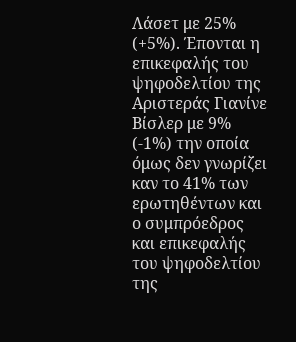Λάσετ με 25% (+5%). Έπονται η επικεφαλής του ψηφοδελτίου της Αριστεράς Γιανίνε Βίσλερ με 9% (-1%) την οποία όμως δεν γνωρίζει καν το 41% των ερωτηθέντων και ο συμπρόεδρος και επικεφαλής του ψηφοδελτίου της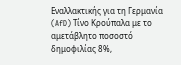Εναλλακτικής για τη Γερμανία (AfD) Τίνο Κρούπαλα με το αμετάβλητο ποσοστό δημοφιλίας 8%,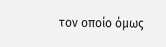τον οποίο όμως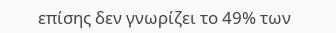επίσης δεν γνωρίζει το 49% των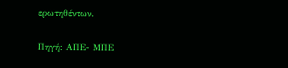ερωτηθέντων.

Πηγή: ΑΠΕ- ΜΠΕ